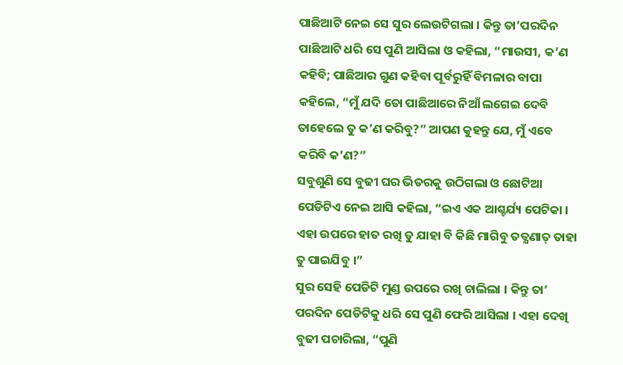ପାଛିଆଟି ନେଇ ସେ ସୁର ଲେଉଟିଗଲା । କିନ୍ତୁ ତା’ପରଦିନ ପାଛିଆଟି ଧରି ସେ ପୁଣି ଆସିଲା ଓ କହିଲା, “ମାଉସୀ, କ’ଣ କହିବି; ପାଛିଆର ଗୁଣ କହିବା ପୂର୍ବରୁହିଁ ବିମଳାର ବାପା କହିଲେ, “ମୁଁ ଯଦି ତୋ ପାଛିଆରେ ନିଆଁ ଲଗେଇ ଦେବି ତାହେଲେ ତୁ କ’ଣ କରିବୁ?” ଆପଣ କୁହନ୍ତୁ ଯେ, ମୁଁ ଏବେ କରିବି କ’ଣ?”
ସବୁଶୁଣି ସେ ବୁଢୀ ଘର ଭିତରକୁ ଉଠିଗଲା ଓ ଛୋଟିଆ ପେଡିଟିଏ ନେଇ ଆସି କହିଲା, “ଇଏ ଏକ ଆଶ୍ଚର୍ଯ୍ୟ ପେଟିକା । ଏହା ଉପରେ ହାତ ରଖି ତୁ ଯାହା ବି କିଛି ମାଗିବୁ ତତ୍କ୍ଷଣାତ୍ ତାହା ତୁ ପାଇଯିବୁ ।”
ସୁର ସେହି ପେଡିଟି ମୁଣ୍ଡ ଉପରେ ରଖି ଚାଲିଲା । କିନ୍ତୁ ତା’ ପରଦିନ ପେଡିଟିକୁ ଧରି ସେ ପୁଣି ଫେରି ଆସିଲା । ଏହା ଦେଖି ବୁଢୀ ପଚାରିଲା, “ପୁଣି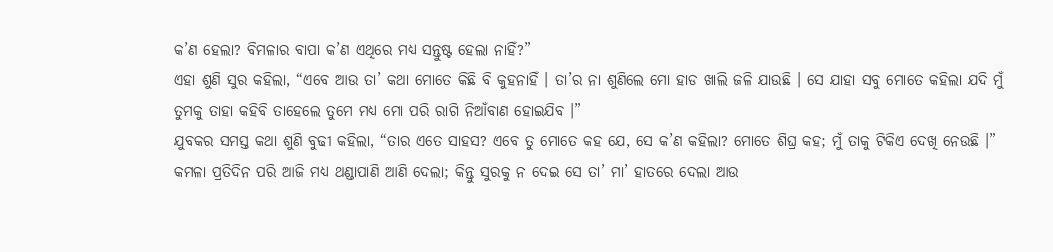କ’ଣ ହେଲା? ବିମଳାର ବାପା କ’ଣ ଏଥିରେ ମଧ୍ୟ ସନ୍ତୁଷ୍ଟ ହେଲା ନାହିଁ?”
ଏହା ଶୁଣି ସୁର କହିଲା, “ଏବେ ଆଉ ତା’ କଥା ମୋତେ କିଛି ବି କୁହନାହିଁ । ତା’ର ନା ଶୁଣିଲେ ମୋ ହାଡ ଖାଲି ଜଳି ଯାଉଛି । ସେ ଯାହା ସବୁ ମୋତେ କହିଲା ଯଦି ମୁଁ ତୁମକୁ ତାହା କହିବି ତାହେଲେ ତୁମେ ମଧ୍ୟ ମୋ ପରି ରାଗି ନିଆଁବାଣ ହୋଇଯିବ ।”
ଯୁବକର ସମସ୍ତ କଥା ଶୁଣି ବୁଢୀ କହିଲା, “ତାର ଏତେ ସାହସ? ଏବେ ତୁ ମୋତେ କହ ଯେ, ସେ କ’ଣ କହିଲା? ମୋତେ ଶିଘ୍ର କହ; ମୁଁ ତାକୁ ଟିକିଏ ଦେଖି ନେଉଛି ।”
କମଳା ପ୍ରତିଦିନ ପରି ଆଜି ମଧ୍ୟ ଥଣ୍ଡାପାଣି ଆଣି ଦେଲା; କିନ୍ତୁ ସୁରକୁ ନ ଦେଇ ସେ ତା’ ମା’ ହାତରେ ଦେଲା ଆଉ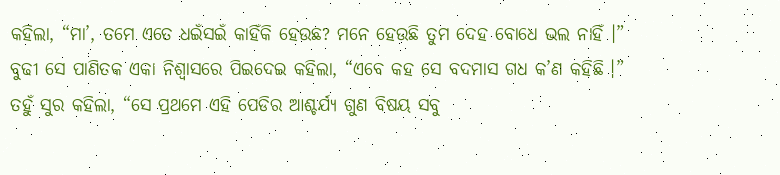କହିଲା, “ମା’, ତମେ ଏତେ ଧଇଁସଇଁ କାହିଁକି ହେଉଛ? ମନେ ହେଉଛି ତୁମ ଦେହ ବୋଧେ ଭଲ ନାହିଁ ।”
ବୁଢୀ ସେ ପାଣିତକ ଏକା ନିଶ୍ୱାସରେ ପିଇଦେଇ କହିଲା, “ଏବେ କହ ସେ ବଦମାସ ଗଧ କ’ଣ କହିଛି ।”
ତହୁଁ ସୁର କହିଲା, “ସେ ପ୍ରଥମେ ଏହି ପେଡିର ଆଶ୍ଚର୍ଯ୍ୟ ଗୁଣ ବିଷୟ ସବୁ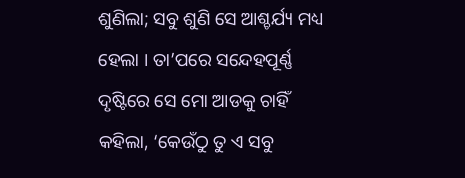ଶୁଣିଲା; ସବୁ ଶୁଣି ସେ ଆଶ୍ଚର୍ଯ୍ୟ ମଧ୍ୟ ହେଲା । ତା’ପରେ ସନ୍ଦେହପୂର୍ଣ୍ଣ ଦୃଷ୍ଟିରେ ସେ ମୋ ଆଡକୁ ଚାହିଁ କହିଲା, ‘କେଉଁଠୁ ତୁ ଏ ସବୁ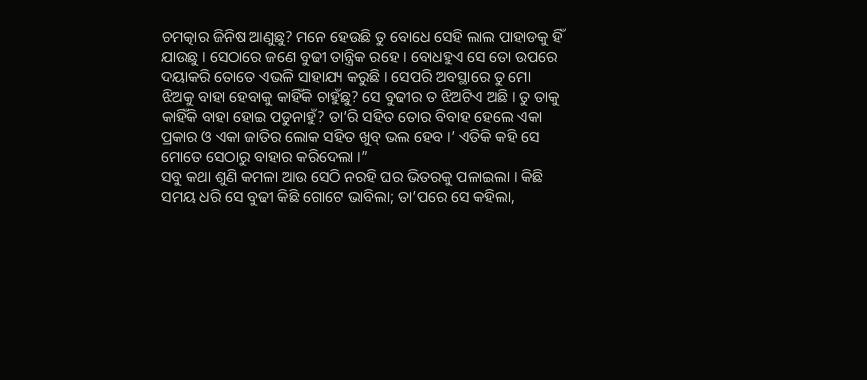ଚମତ୍କାର ଜିନିଷ ଆଣୁଛୁ? ମନେ ହେଉଛି ତୁ ବୋଧେ ସେହି ଲାଲ ପାହାଡକୁ ହିଁ ଯାଉଛୁ । ସେଠାରେ ଜଣେ ବୁଢୀ ତାନ୍ତ୍ରିକ ରହେ । ବୋଧହୁଏ ସେ ତୋ ଉପରେ ଦୟାକରି ତୋତେ ଏଭଳି ସାହାଯ୍ୟ କରୁଛି । ସେପରି ଅବସ୍ଥାରେ ତୁ ମୋ ଝିଅକୁ ବାହା ହେବାକୁ କାହିଁକି ଚାହୁଁଛୁ? ସେ ବୁଢୀର ତ ଝିଅଟିଏ ଅଛି । ତୁ ତାକୁ କାହିଁକି ବାହା ହୋଇ ପଡୁନାହୁଁ? ତା’ରି ସହିତ ତୋର ବିବାହ ହେଲେ ଏକା ପ୍ରକାର ଓ ଏକା ଜାତିର ଲୋକ ସହିତ ଖୁବ୍ ଭଲ ହେବ ।’ ଏତିକି କହି ସେ ମୋତେ ସେଠାରୁ ବାହାର କରିଦେଲା ।”
ସବୁ କଥା ଶୁଣି କମଳା ଆଉ ସେଠି ନରହି ଘର ଭିତରକୁ ପଳାଇଲା । କିଛି ସମୟ ଧରି ସେ ବୁଢୀ କିଛି ଗୋଟେ ଭାବିଲା; ତା’ପରେ ସେ କହିଲା,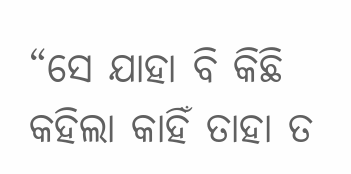“ସେ ଯାହା ବି କିଛି କହିଲା କାହିଁ ତାହା ତ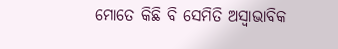ମୋତେ କିଛି ବି ସେମିତି ଅସ୍ୱାଭାବିକ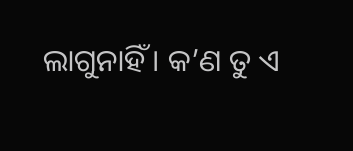ଲାଗୁନାହିଁ । କ’ଣ ତୁ ଏ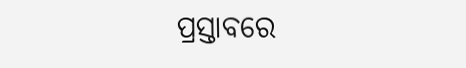ପ୍ରସ୍ତାବରେ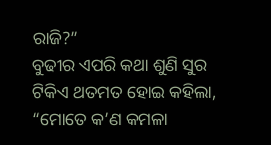ରାଜି?”
ବୁଢୀର ଏପରି କଥା ଶୁଣି ସୁର ଟିକିଏ ଥତମତ ହୋଇ କହିଲା, “ମୋତେ କ’ଣ କମଳା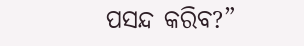ପସନ୍ଦ କରିବ?”